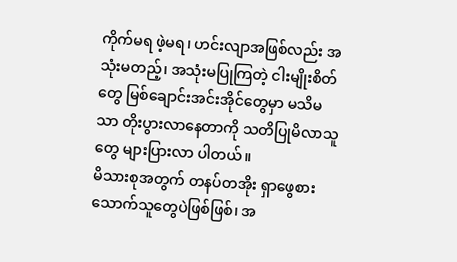ကိုက်မရ ဖဲ့မရ၊ ဟင်းလျာအဖြစ်လည်း အသုံးမတည့်၊ အသုံးမပြုကြတဲ့ ငါးမျိုးစိတ်တွေ မြစ်ချောင်းအင်းအိုင်တွေမှာ မသိမသာ တိုးပွားလာနေတာကို သတိပြုမိလာသူတွေ များပြားလာ ပါတယ်။
မိသားစုအတွက် တနပ်တအိုး ရှာဖွေစားသောက်သူတွေပဲဖြစ်ဖြစ်၊ အ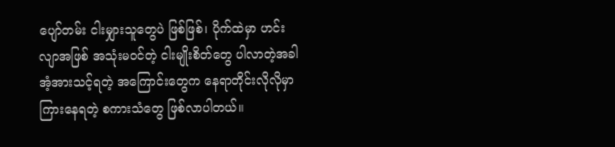ပျော်တမ်း ငါးမျှားသူတွေပဲ ဖြစ်ဖြစ်၊ ပိုက်ထဲမှာ ဟင်းလျာအဖြစ် အသုံးမဝင်တဲ့ ငါးမျိုးစိတ်တွေ ပါလာတဲ့အခါ အံ့အားသင့်ရတဲ့ အကြောင်းတွေက နေရာတိုင်းလိုလိုမှာ ကြားနေရတဲ့ စကားသံတွေ ဖြစ်လာပါတယ်။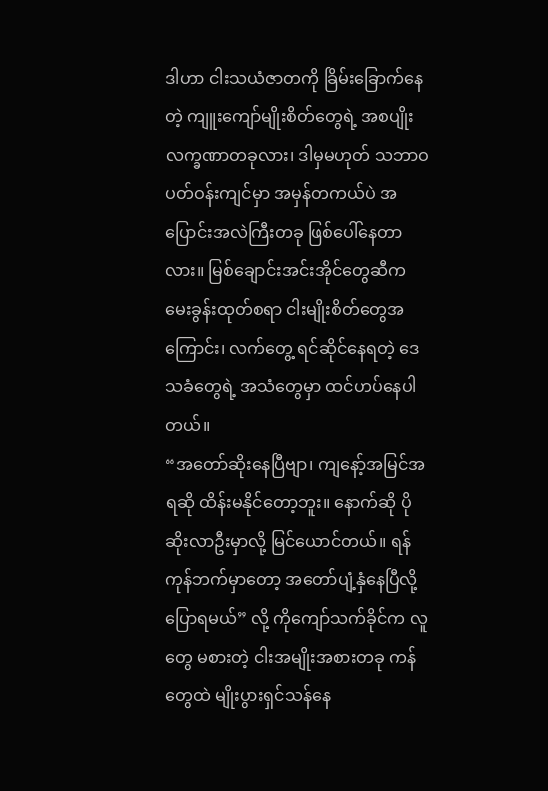ဒါဟာ ငါးသယံဇာတကို ခြိမ်းခြောက်နေတဲ့ ကျူးကျော်မျိုးစိတ်တွေရဲ့ အစပျိုး လက္ခဏာတခုလား၊ ဒါမှမဟုတ် သဘာဝပတ်ဝန်းကျင်မှာ အမှန်တကယ်ပဲ အပြောင်းအလဲကြီးတခု ဖြစ်ပေါ်နေတာလား။ မြစ်ချောင်းအင်းအိုင်တွေဆီက မေးခွန်းထုတ်စရာ ငါးမျိုးစိတ်တွေအကြောင်း၊ လက်တွေ့ ရင်ဆိုင်နေရတဲ့ ဒေသခံတွေရဲ့ အသံတွေမှာ ထင်ဟပ်နေပါတယ်။
“အတော်ဆိုးနေပြီဗျာ၊ ကျနော့်အမြင်အရဆို ထိန်းမနိုင်တော့ဘူး။ နောက်ဆို ပိုဆိုးလာဦးမှာလို့ မြင်ယောင်တယ်။ ရန်ကုန်ဘက်မှာတော့ အတော်ပျံ့နှံနေပြီလို့ ပြောရမယ်” လို့ ကိုကျော်သက်ခိုင်က လူတွေ မစားတဲ့ ငါးအမျိုးအစားတခု ကန်တွေထဲ မျိုးပွားရှင်သန်နေ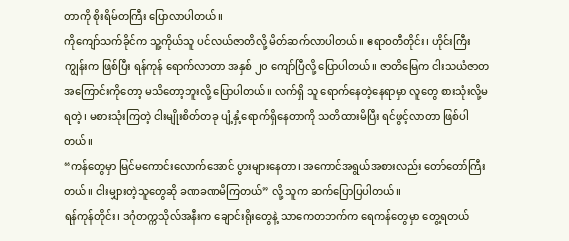တာကို စိုးရိမ်တကြီး ပြောလာပါတယ်။
ကိုကျော်သက်ခိုင်က သူ့ကိုယ်သူ ပင်လယ်ဇာတိလို့ မိတ်ဆက်လာပါတယ်။ ဧရာဝတီတိုင်း၊ ဟိုင်းကြီးကျွန်းက ဖြစ်ပြီး ရန်ကုန် ရောက်လာတာ အနှစ် ၂၀ ကျော်ပြီလို့ ပြောပါတယ်။ ဇာတိမြေက ငါးသယံဇာတအကြောင်းကိုတော့ မသိတော့ဘူးလို့ ပြောပါတယ်။ လက်ရှိ သူ ရောက်နေတဲ့နေရာမှာ လူတွေ စားသုံးလို့မရတဲ့၊ မစားသုံးကြတဲ့ ငါးမျိုးစိတ်တခု ပျံ့နှံ့ရောက်ရှိနေတာကို သတိထားမိပြီး ရင်ဖွင့်လာတာ ဖြစ်ပါတယ်။
“ကန်တွေမှာ မြင်မကောင်းလောက်အောင် ပွားများနေတာ၊ အကောင်အရွယ်အစားလည်း တော်တော်ကြီးတယ်။ ငါးမျှားတဲ့သူတွေဆို ခဏခဏမိကြတယ်” လို့ သူက ဆက်ပြောပြပါတယ်။
ရန်ကုန်တိုင်း၊ ဒဂုံတက္ကသိုလ်အနီးက ချောင်းရိုးတွေနဲ့ သာကေတဘက်က ရေကန်တွေမှာ တွေ့ရတယ်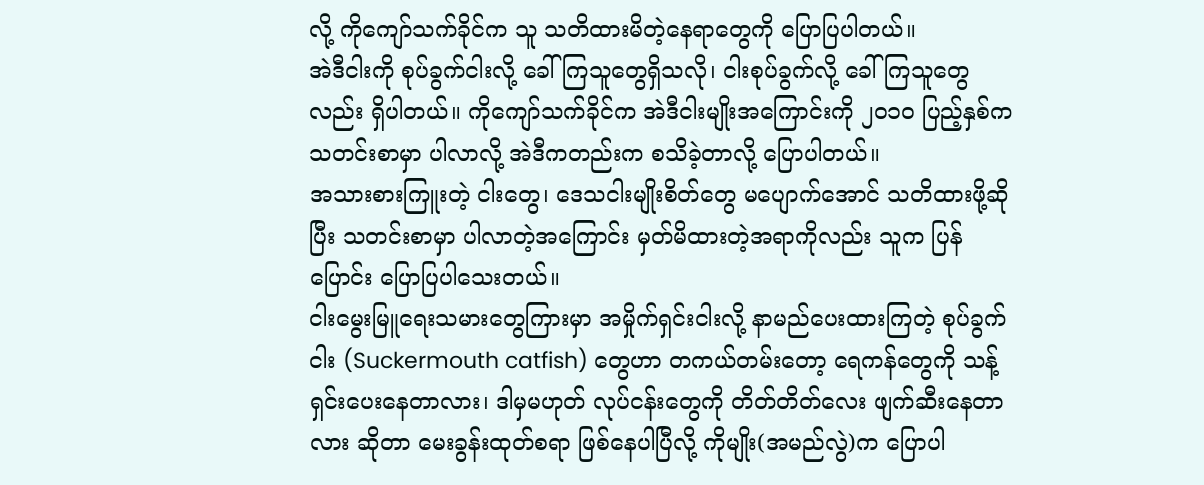လို့ ကိုကျော်သက်ခိုင်က သူ သတိထားမိတဲ့နေရာတွေကို ပြောပြပါတယ်။
အဲဒီငါးကို စုပ်ခွက်ငါးလို့ ခေါ်ကြသူတွေရှိသလို၊ ငါးစုပ်ခွက်လို့ ခေါ်ကြသူတွေလည်း ရှိပါတယ်။ ကိုကျော်သက်ခိုင်က အဲဒီငါးမျိုးအကြောင်းကို ၂၀၁၀ ပြည့်နှစ်က သတင်းစာမှာ ပါလာလို့ အဲဒီကတည်းက စသိခဲ့တာလို့ ပြောပါတယ်။
အသားစားကြူးတဲ့ ငါးတွေ၊ ဒေသငါးမျိုးစိတ်တွေ မပျောက်အောင် သတိထားဖို့ဆိုပြီး သတင်းစာမှာ ပါလာတဲ့အကြောင်း မှတ်မိထားတဲ့အရာကိုလည်း သူက ပြန်ပြောင်း ပြောပြပါသေးတယ်။
ငါးမွေးမြူရေးသမားတွေကြားမှာ အမှိုက်ရှင်းငါးလို့ နာမည်ပေးထားကြတဲ့ စုပ်ခွက်ငါး (Suckermouth catfish) တွေဟာ တကယ်တမ်းတော့ ရေကန်တွေကို သန့်ရှင်းပေးနေတာလား၊ ဒါမှမဟုတ် လုပ်ငန်းတွေကို တိတ်တိတ်လေး ဖျက်ဆီးနေတာလား ဆိုတာ မေးခွန်းထုတ်စရာ ဖြစ်နေပါပြီလို့ ကိုမျိုး(အမည်လွဲ)က ပြောပါ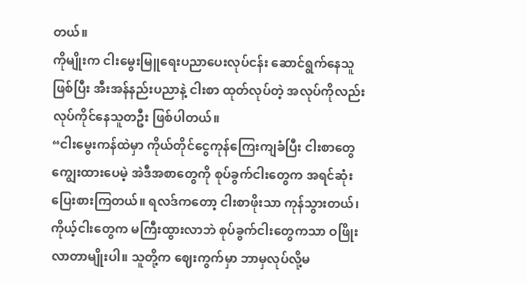တယ်။
ကိုမျိုးက ငါးမွေးမြူရေးပညာပေးလုပ်ငန်း ဆောင်ရွက်နေသူဖြစ်ပြီး အီးအန်နည်းပညာနဲ့ ငါးစာ ထုတ်လုပ်တဲ့ အလုပ်ကိုလည်း လုပ်ကိုင်နေသူတဦး ဖြစ်ပါတယ်။
“ငါးမွေးကန်ထဲမှာ ကိုယ်တိုင်ငွေကုန်ကြေးကျခံပြီး ငါးစာတွေ ကျွေးထားပေမဲ့ အဲဒီအစာတွေကို စုပ်ခွက်ငါးတွေက အရင်ဆုံး ပြေးစားကြတယ်။ ရလဒ်ကတော့ ငါးစာဖိုးသာ ကုန်သွားတယ်၊ ကိုယ့်ငါးတွေက မကြီးထွားလာဘဲ စုပ်ခွက်ငါးတွေကသာ ဝဖြိုးလာတာမျိုးပါ။ သူတို့က ဈေးကွက်မှာ ဘာမှလုပ်လို့မ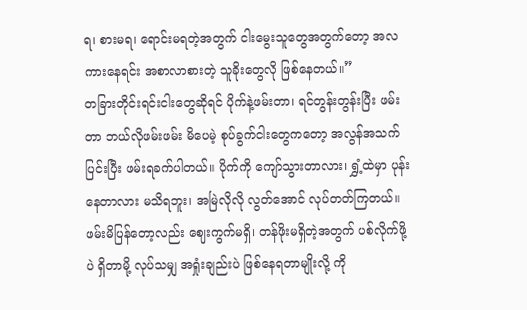ရ၊ စားမရ၊ ရောင်းမရတဲ့အတွက် ငါးမွေးသူတွေအတွက်တော့ အလကားနေရင်း အစာလာစားတဲ့ သူခိုးတွေလို ဖြစ်နေတယ်။”
တခြားတိုင်းရင်းငါးတွေဆိုရင် ပိုက်နဲ့ဖမ်းတာ၊ ရင်တွန်းတွန်းပြီး ဖမ်းတာ ဘယ်လိုဖမ်းဖမ်း မိပေမဲ့ စုပ်ခွက်ငါးတွေကတော့ အလွန်အသက်ပြင်းပြီး ဖမ်းရခက်ပါတယ်။ ပိုက်ကို ကျော်သွားတာလား၊ ရွှံ့ထဲမှာ ပုန်းနေတာလား မသိရဘူး၊ အမြဲလိုလို လွတ်အောင် လုပ်တတ်ကြတယ်။ ဖမ်းမိပြန်တော့လည်း ဈေးကွက်မရှိ၊ တန်ဖိုးမရှိတဲ့အတွက် ပစ်လိုက်ဖို့ပဲ ရှိတာမို့ လုပ်သမျှ အရှုံးချည်းပဲ ဖြစ်နေရတာမျိုးလို့ ကို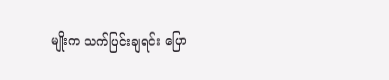မျိုးက သက်ပြင်းချရင်း ပြော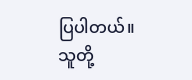ပြပါတယ်။
သူတို့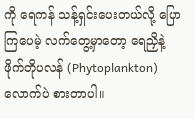ကို ရေကန် သန့်ရှင်းပေးတယ်လို့ ပြောကြပေမဲ့ လက်တွေ့မှာတော့ ရေညှိနဲ့ ဖိုက်တိုပလန် (Phytoplankton) လောက်ပဲ စားတာပါ။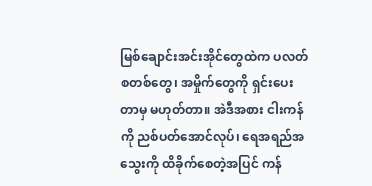မြစ်ချောင်းအင်းအိုင်တွေထဲက ပလတ်စတစ်တွေ၊ အမှိုက်တွေကို ရှင်းပေးတာမှ မဟုတ်တာ။ အဲဒီအစား ငါးကန်ကို ညစ်ပတ်အောင်လုပ်၊ ရေအရည်အသွေးကို ထိခိုက်စေတဲ့အပြင် ကန်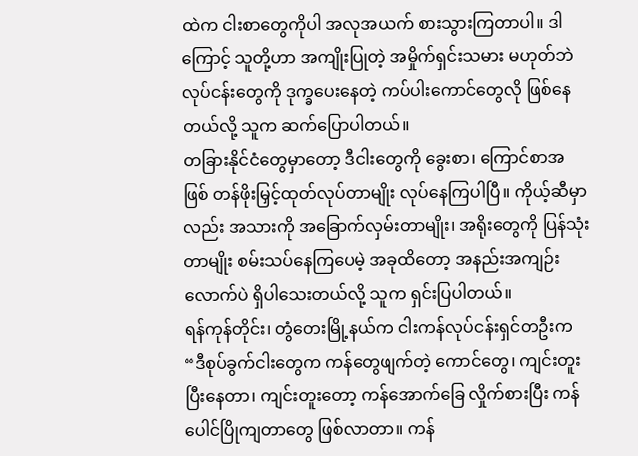ထဲက ငါးစာတွေကိုပါ အလုအယက် စားသွားကြတာပါ။ ဒါကြောင့် သူတို့ဟာ အကျိုးပြုတဲ့ အမှိုက်ရှင်းသမား မဟုတ်ဘဲ လုပ်ငန်းတွေကို ဒုက္ခပေးနေတဲ့ ကပ်ပါးကောင်တွေလို ဖြစ်နေတယ်လို့ သူက ဆက်ပြောပါတယ်။
တခြားနိုင်ငံတွေမှာတော့ ဒီငါးတွေကို ခွေးစာ၊ ကြောင်စာအဖြစ် တန်ဖိုးမြှင့်ထုတ်လုပ်တာမျိုး လုပ်နေကြပါပြီ။ ကိုယ့်ဆီမှာလည်း အသားကို အခြောက်လှမ်းတာမျိုး၊ အရိုးတွေကို ပြန်သုံးတာမျိုး စမ်းသပ်နေကြပေမဲ့ အခုထိတော့ အနည်းအကျဉ်းလောက်ပဲ ရှိပါသေးတယ်လို့ သူက ရှင်းပြပါတယ်။
ရန်ကုန်တိုင်း၊ တွံတေးမြို့နယ်က ငါးကန်လုပ်ငန်းရှင်တဦးက “ဒီစုပ်ခွက်ငါးတွေက ကန်တွေဖျက်တဲ့ ကောင်တွေ၊ ကျင်းတူးပြီးနေတာ၊ ကျင်းတူးတော့ ကန်အောက်ခြေ လှိုက်စားပြီး ကန်ပေါင်ပြိုကျတာတွေ ဖြစ်လာတာ။ ကန်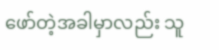ဖော်တဲ့အခါမှာလည်း သူ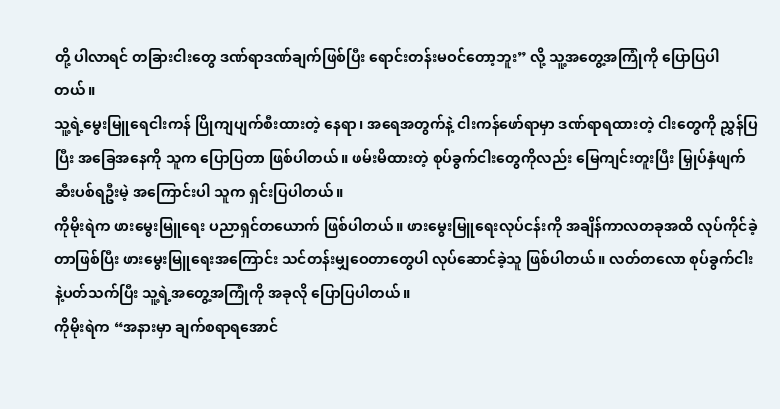တို့ ပါလာရင် တခြားငါးတွေ ဒဏ်ရာဒဏ်ချက်ဖြစ်ပြီး ရောင်းတန်းမဝင်တော့ဘူး” လို့ သူ့အတွေ့အကြုံကို ပြောပြပါတယ်။
သူ့ရဲ့မွေးမြူရေငါးကန် ပြိုကျပျက်စီးထားတဲ့ နေရာ၊ အရေအတွက်နဲ့ ငါးကန်ဖော်ရာမှာ ဒဏ်ရာရထားတဲ့ ငါးတွေကို ညွှန်ပြပြီး အခြေအနေကို သူက ပြောပြတာ ဖြစ်ပါတယ်။ ဖမ်းမိထားတဲ့ စုပ်ခွက်ငါးတွေကိုလည်း မြေကျင်းတူးပြီး မြှုပ်နှံဖျက်ဆီးပစ်ရဦးမဲ့ အကြောင်းပါ သူက ရှင်းပြပါတယ်။
ကိုမိုးရဲက ဖားမွေးမြူရေး ပညာရှင်တယောက် ဖြစ်ပါတယ်။ ဖားမွေးမြူရေးလုပ်ငန်းကို အချိန်ကာလတခုအထိ လုပ်ကိုင်ခဲ့တာဖြစ်ပြီး ဖားမွေးမြူရေးအကြောင်း သင်တန်းမျှဝေတာတွေပါ လုပ်ဆောင်ခဲ့သူ ဖြစ်ပါတယ်။ လတ်တလော စုပ်ခွက်ငါးနဲ့ပတ်သက်ပြီး သူ့ရဲ့အတွေ့အကြုံကို အခုလို ပြောပြပါတယ်။
ကိုမိုးရဲက “အနားမှာ ချက်စရာရအောင်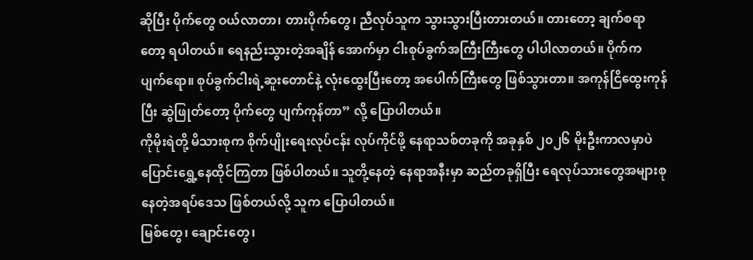ဆိုပြီး ပိုက်တွေ ဝယ်လာတာ၊ တားပိုက်တွေ၊ ညီလုပ်သူက သွားသွားပြီးတားတယ်။ တားတော့ ချက်စရာတော့ ရပါတယ်။ ရေနည်းသွားတဲ့အချိန် အောက်မှာ ငါးစုပ်ခွက်အကြီးကြီးတွေ ပါပါလာတယ်။ ပိုက်က ပျက်ရော။ စုပ်ခွက်ငါးရဲ့ဆူးတောင်နဲ့ လုံးထွေးပြီးတော့ အပေါက်ကြီးတွေ ဖြစ်သွားတာ။ အကုန်ငြိထွေးကုန်ပြီး ဆွဲဖြုတ်တော့ ပိုက်တွေ ပျက်ကုန်တာ” လို့ ပြောပါတယ်။
ကိုမိုးရဲတို့ မိသားစုက စိုက်ပျိုးရေးလုပ်ငန်း လုပ်ကိုင်ဖို့ နေရာသစ်တခုကို အခုနှစ် ၂၀၂၆ မိုးဦးကာလမှာပဲ ပြောင်းရွှေ့နေထိုင်ကြတာ ဖြစ်ပါတယ်။ သူတို့နေတဲ့ နေရာအနီးမှာ ဆည်တခုရှိပြီး ရေလုပ်သားတွေအများစု နေတဲ့အရပ်ဒေသ ဖြစ်တယ်လို့ သူက ပြောပါတယ်။
မြစ်တွေ၊ ချောင်းတွေ၊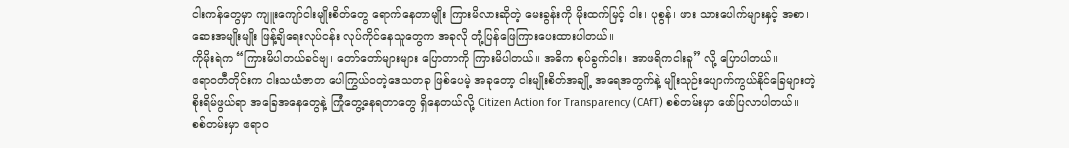ငါးကန်တွေမှာ ကျူးကျော်ငါးမျိုးစိတ်တွေ ရောက်နေတာမျိုး ကြားမိလားဆိုတဲ့ မေးခွန်းကို မိုးထက်မြင့် ငါး၊ ပုစွန်၊ ဖား သားပေါက်များနှင့် အစာ၊ ဆေးအမျိုးမျိုး ဖြန့်ချိရေးလုပ်ငန်း လုပ်ကိုင်နေသူတွေက အခုလို တုံ့ပြန်ဖြေကြားပေးထားပါတယ်။
ကိုမိုးရဲက “ကြားမိပါတယ်ခင်ဗျ၊ တော်တော်များများ ပြောတာကို ကြားမိပါတယ်။ အဓိက စုပ်ခွက်ငါး၊ အာဖရိကငါးခူ” လို့ ပြောပါတယ်။
ဧရာဝတီတိုင်းက ငါးသယံဇာတ ပေါကြွယ်ဝတဲ့ဒေသတခု ဖြစ်ပေမဲ့ အခုတော့ ငါးမျိုးစိတ်အချို့ အရေအတွက်နဲ့ မျိုးသုဉ်းပျောက်ကွယ်နိုင်ခြေများတဲ့ စိုးရိမ်ဖွယ်ရာ အခြေအနေတွေနဲ့ ကြုံတွေ့နေရတာတွေ ရှိနေတယ်လို့ Citizen Action for Transparency (CAfT) စစ်တမ်းမှာ ဖော်ပြလာပါတယ်။
စစ်တမ်းမှာ ဧရာဝ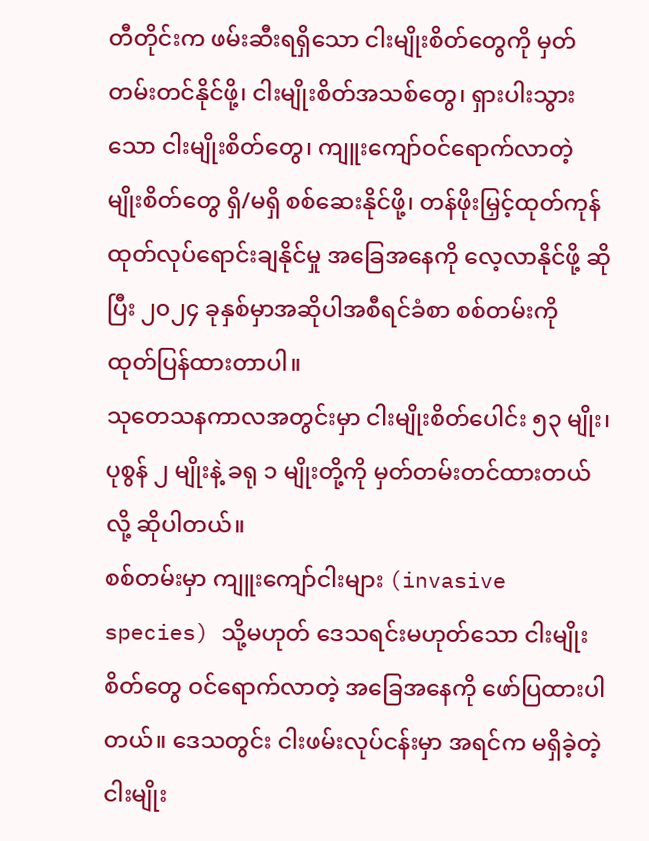တီတိုင်းက ဖမ်းဆီးရရှိသော ငါးမျိုးစိတ်တွေကို မှတ်တမ်းတင်နိုင်ဖို့၊ ငါးမျိုးစိတ်အသစ်တွေ၊ ရှားပါးသွားသော ငါးမျိုးစိတ်တွေ၊ ကျူးကျော်ဝင်ရောက်လာတဲ့ မျိုးစိတ်တွေ ရှိ/မရှိ စစ်ဆေးနိုင်ဖို့၊ တန်ဖိုးမြှင့်ထုတ်ကုန် ထုတ်လုပ်ရောင်းချနိုင်မှု အခြေအနေကို လေ့လာနိုင်ဖို့ ဆိုပြီး ၂၀၂၄ ခုနှစ်မှာအဆိုပါအစီရင်ခံစာ စစ်တမ်းကို ထုတ်ပြန်ထားတာပါ။
သုတေသနကာလအတွင်းမှာ ငါးမျိုးစိတ်ပေါင်း ၅၃ မျိုး၊ ပုစွန် ၂ မျိုးနဲ့ ခရု ၁ မျိုးတို့ကို မှတ်တမ်းတင်ထားတယ်လို့ ဆိုပါတယ်။
စစ်တမ်းမှာ ကျူးကျော်ငါးများ (invasive species) သို့မဟုတ် ဒေသရင်းမဟုတ်သော ငါးမျိုးစိတ်တွေ ဝင်ရောက်လာတဲ့ အခြေအနေကို ဖော်ပြထားပါတယ်။ ဒေသတွင်း ငါးဖမ်းလုပ်ငန်းမှာ အရင်က မရှိခဲ့တဲ့ ငါးမျိုး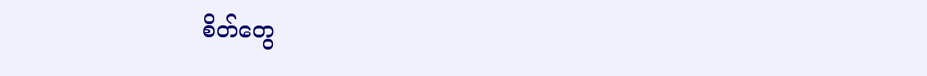စိတ်တွေ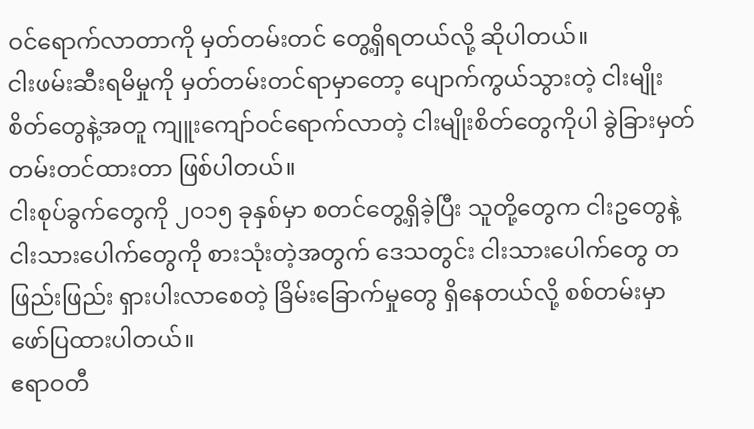ဝင်ရောက်လာတာကို မှတ်တမ်းတင် တွေ့ရှိရတယ်လို့ ဆိုပါတယ်။
ငါးဖမ်းဆီးရမိမှုကို မှတ်တမ်းတင်ရာမှာတော့ ပျောက်ကွယ်သွားတဲ့ ငါးမျိုးစိတ်တွေနဲ့အတူ ကျူးကျော်ဝင်ရောက်လာတဲ့ ငါးမျိုးစိတ်တွေကိုပါ ခွဲခြားမှတ်တမ်းတင်ထားတာ ဖြစ်ပါတယ်။
ငါးစုပ်ခွက်တွေကို ၂၀၁၅ ခုနှစ်မှာ စတင်တွေ့ရှိခဲ့ပြီး သူတို့တွေက ငါးဥတွေနဲ့ ငါးသားပေါက်တွေကို စားသုံးတဲ့အတွက် ဒေသတွင်း ငါးသားပေါက်တွေ တဖြည်းဖြည်း ရှားပါးလာစေတဲ့ ခြိမ်းခြောက်မှုတွေ ရှိနေတယ်လို့ စစ်တမ်းမှာ ဖော်ပြထားပါတယ်။
ဧရာဝတီ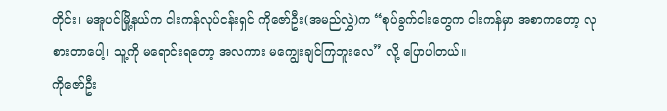တိုင်း၊ မအူပင်မြို့နယ်က ငါးကန်လုပ်ငန်းရှင် ကိုဇော်ဦး(အမည်လွှဲ)က “စုပ်ခွက်ငါးတွေက ငါးကန်မှာ အစာကတော့ လုစားတာပေါ့၊ သူ့ကို မရောင်းရတော့ အလကား မကျွေးချင်ကြဘူးလေ” လို့ ပြောပါတယ်။
ကိုဇော်ဦး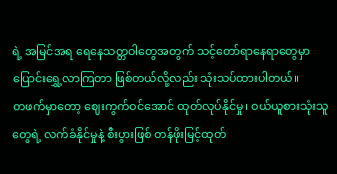ရဲ့ အမြင်အရ ရေနေသတ္တဝါတွေအတွက် သင့်တော်ရာနေရာတွေမှာ ပြောင်းရွှေ့လာကြတာ ဖြစ်တယ်လို့လည်း သုံးသပ်ထားပါတယ်။
တဖက်မှာတော့ ဈေးကွက်ဝင်အောင် ထုတ်လုပ်နိုင်မှု၊ ဝယ်ယူစားသုံးသူတွေရဲ့ လက်ခံနိုင်မှုနဲ့ စီးပွားဖြစ် တန်ဖိုးမြင့်ထုတ်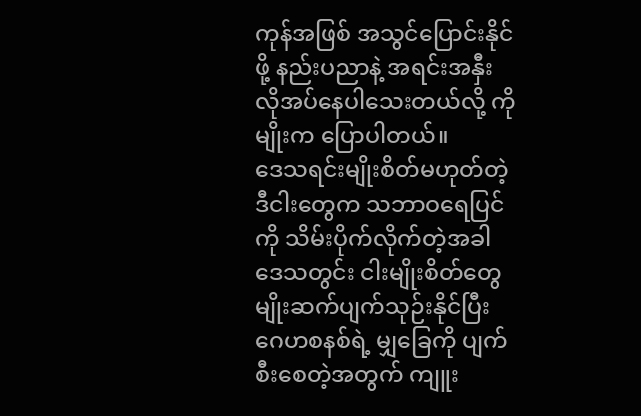ကုန်အဖြစ် အသွင်ပြောင်းနိုင်ဖို့ နည်းပညာနဲ့ အရင်းအနှီး လိုအပ်နေပါသေးတယ်လို့ ကိုမျိုးက ပြောပါတယ်။
ဒေသရင်းမျိုးစိတ်မဟုတ်တဲ့ ဒီငါးတွေက သဘာဝရေပြင်ကို သိမ်းပိုက်လိုက်တဲ့အခါ ဒေသတွင်း ငါးမျိုးစိတ်တွေ မျိုးဆက်ပျက်သုဉ်းနိုင်ပြီး ဂေဟစနစ်ရဲ့ မျှခြေကို ပျက်စီးစေတဲ့အတွက် ကျူး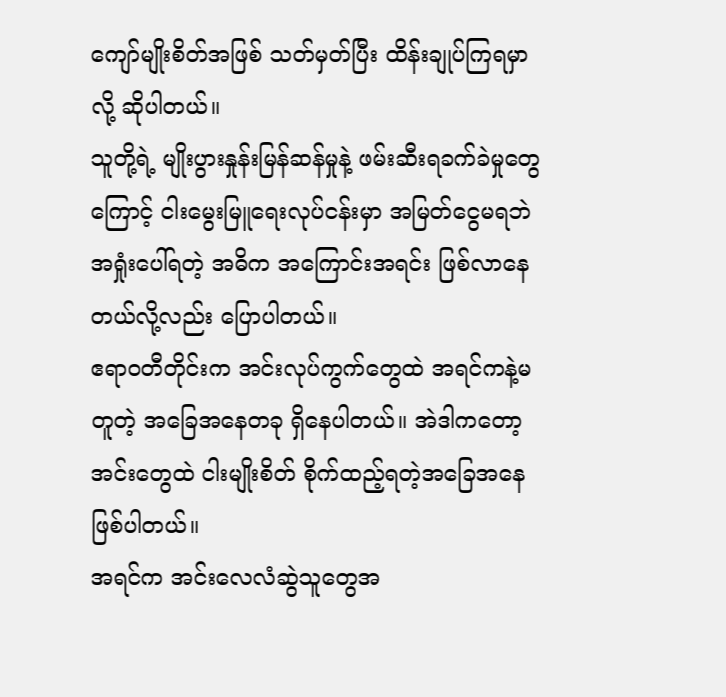ကျော်မျိုးစိတ်အဖြစ် သတ်မှတ်ပြီး ထိန်းချုပ်ကြရမှာလို့ ဆိုပါတယ်။
သူတို့ရဲ့ မျိုးပွားနှုန်းမြန်ဆန်မှုနဲ့ ဖမ်းဆီးရခက်ခဲမှုတွေကြောင့် ငါးမွေးမြူရေးလုပ်ငန်းမှာ အမြတ်ငွေမရဘဲ အရှုံးပေါ်ရတဲ့ အဓိက အကြောင်းအရင်း ဖြစ်လာနေတယ်လို့လည်း ပြောပါတယ်။
ဧရာဝတီတိုင်းက အင်းလုပ်ကွက်တွေထဲ အရင်ကနဲ့မတူတဲ့ အခြေအနေတခု ရှိနေပါတယ်။ အဲဒါကတော့ အင်းတွေထဲ ငါးမျိုးစိတ် စိုက်ထည့်ရတဲ့အခြေအနေ ဖြစ်ပါတယ်။
အရင်က အင်းလေလံဆွဲသူတွေအ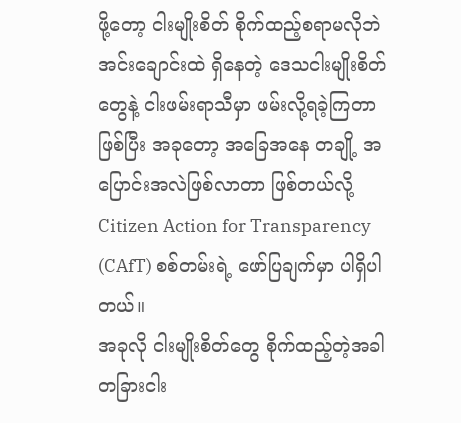ဖို့တော့ ငါးမျိုးစိတ် စိုက်ထည့်စရာမလိုဘဲ အင်းချောင်းထဲ ရှိနေတဲ့ ဒေသငါးမျိုးစိတ်တွေနဲ့ ငါးဖမ်းရာသီမှာ ဖမ်းလို့ရခဲ့ကြတာဖြစ်ပြီး အခုတော့ အခြေအနေ တချို့ အပြောင်းအလဲဖြစ်လာတာ ဖြစ်တယ်လို့ Citizen Action for Transparency (CAfT) စစ်တမ်းရဲ့ ဖော်ပြချက်မှာ ပါရှိပါတယ်။
အခုလို ငါးမျိုးစိတ်တွေ စိုက်ထည့်တဲ့အခါ တခြားငါး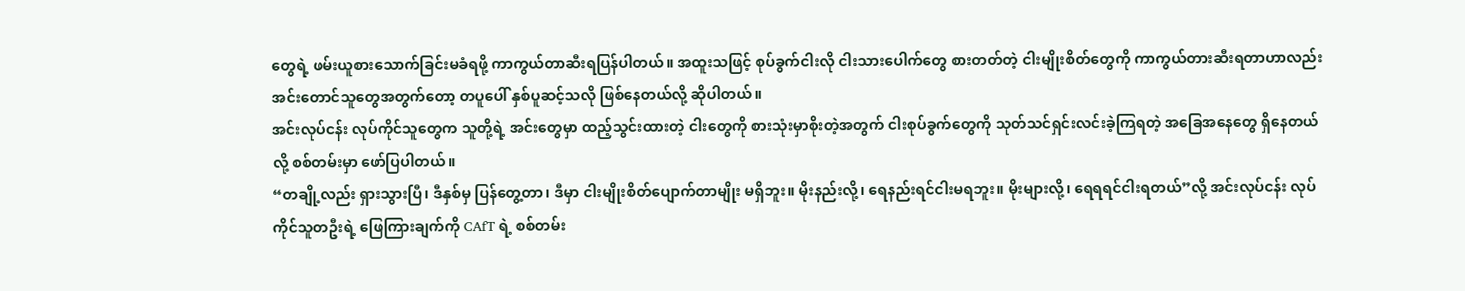တွေရဲ့ ဖမ်းယူစားသောက်ခြင်းမခံရဖို့ ကာကွယ်တာဆီးရပြန်ပါတယ်။ အထူးသဖြင့် စုပ်ခွက်ငါးလို ငါးသားပေါက်တွေ စားတတ်တဲ့ ငါးမျိုးစိတ်တွေကို ကာကွယ်တားဆီးရတာဟာလည်း အင်းတောင်သူတွေအတွက်တော့ တပူပေါ် နှစ်ပူဆင့်သလို ဖြစ်နေတယ်လို့ ဆိုပါတယ်။
အင်းလုပ်ငန်း လုပ်ကိုင်သူတွေက သူတို့ရဲ့ အင်းတွေမှာ ထည့်သွင်းထားတဲ့ ငါးတွေကို စားသုံးမှာစိုးတဲ့အတွက် ငါးစုပ်ခွက်တွေကို သုတ်သင်ရှင်းလင်းခဲ့ကြရတဲ့ အခြေအနေတွေ ရှိနေတယ်လို့ စစ်တမ်းမှာ ဖော်ပြပါတယ်။
“တချို့လည်း ရှားသွားပြီ၊ ဒီနှစ်မှ ပြန်တွေ့တာ၊ ဒီမှာ ငါးမျိုးစိတ်ပျောက်တာမျိုး မရှိဘူး။ မိုးနည်းလို့၊ ရေနည်းရင်ငါးမရဘူး။ မိုးများလို့၊ ရေရရင်ငါးရတယ်”လို့ အင်းလုပ်ငန်း လုပ်ကိုင်သူတဦးရဲ့ ဖြေကြားချက်ကို CAfT ရဲ့ စစ်တမ်း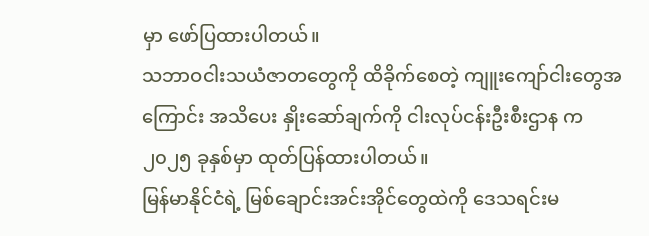မှာ ဖော်ပြထားပါတယ်။
သဘာဝငါးသယံဇာတတွေကို ထိခိုက်စေတဲ့ ကျူးကျော်ငါးတွေအကြောင်း အသိပေး နှိုးဆော်ချက်ကို ငါးလုပ်ငန်းဦးစီးဌာန က ၂၀၂၅ ခုနှစ်မှာ ထုတ်ပြန်ထားပါတယ်။
မြန်မာနိုင်ငံရဲ့ မြစ်ချောင်းအင်းအိုင်တွေထဲကို ဒေသရင်းမ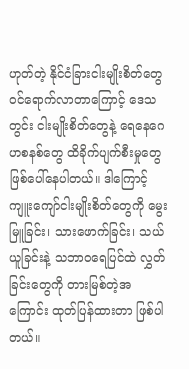ဟုတ်တဲ့ နိုင်ငံခြားငါးမျိုးစိတ်တွေ ဝင်ရောက်လာတာကြောင့် ဒေသတွင်း ငါးမျိုးစိတ်တွေနဲ့ ရေနေဂေဟစနစ်တွေ ထိခိုက်ပျက်စီးမှုတွေ ဖြစ်ပေါ်နေပါတယ်။ ဒါကြောင့် ကျူးကျော်ငါးမျိုးစိတ်တွေကို မွေးမြူခြင်း၊ သားဖောက်ခြင်း၊ သယ်ယူခြင်းနဲ့ သဘာဝရေပြင်ထဲ လွှတ်ခြင်းတွေကို တားမြစ်တဲ့အကြောင်း ထုတ်ပြန်ထားတာ ဖြစ်ပါတယ်။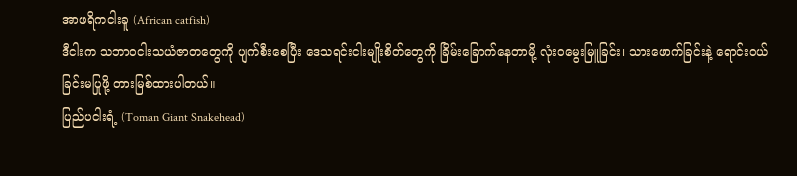အာဖရိကငါးခူ (African catfish)
ဒီငါးက သဘာဝငါးသယံဇာတတွေကို ပျက်စီးစေပြီး ဒေသရင်းငါးမျိုးစိတ်တွေကို ခြိမ်းခြောက်နေတာမို့ လုံးဝမွေးမြူခြင်း၊ သားဖောက်ခြင်းနဲ့ ရောင်းဝယ်ခြင်းမပြုဖို့ တားမြစ်ထားပါတယ်။
ပြည်ပငါးရံ့ (Toman Giant Snakehead)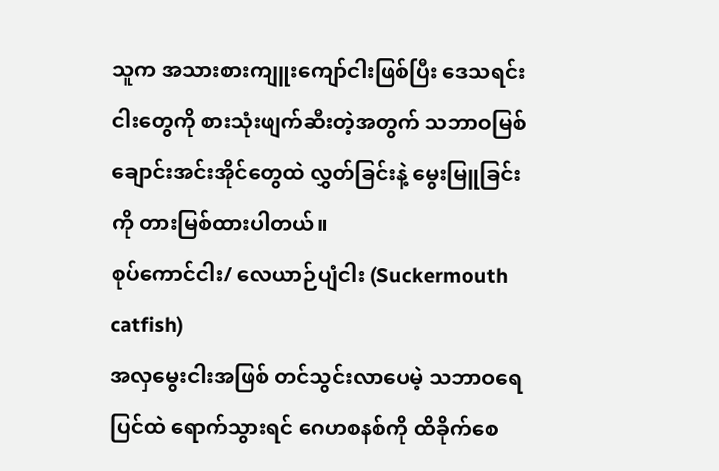သူက အသားစားကျူးကျော်ငါးဖြစ်ပြီး ဒေသရင်းငါးတွေကို စားသုံးဖျက်ဆီးတဲ့အတွက် သဘာဝမြစ်ချောင်းအင်းအိုင်တွေထဲ လွှတ်ခြင်းနဲ့ မွေးမြူခြင်းကို တားမြစ်ထားပါတယ်။
စုပ်ကောင်ငါး/ လေယာဉ်ပျံငါး (Suckermouth catfish)
အလှမွေးငါးအဖြစ် တင်သွင်းလာပေမဲ့ သဘာဝရေပြင်ထဲ ရောက်သွားရင် ဂေဟစနစ်ကို ထိခိုက်စေ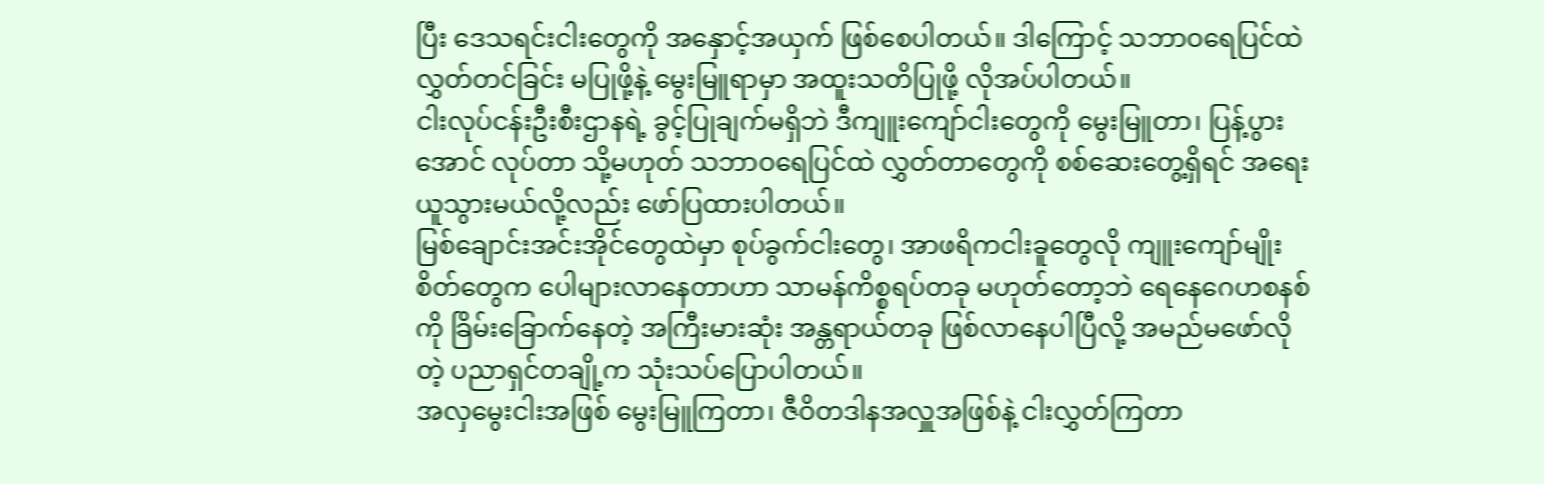ပြီး ဒေသရင်းငါးတွေကို အနှောင့်အယှက် ဖြစ်စေပါတယ်။ ဒါကြောင့် သဘာဝရေပြင်ထဲ လွှတ်တင်ခြင်း မပြုဖို့နဲ့ မွေးမြူရာမှာ အထူးသတိပြုဖို့ လိုအပ်ပါတယ်။
ငါးလုပ်ငန်းဦးစီးဌာနရဲ့ ခွင့်ပြုချက်မရှိဘဲ ဒီကျူးကျော်ငါးတွေကို မွေးမြူတာ၊ ပြန့်ပွားအောင် လုပ်တာ သို့မဟုတ် သဘာဝရေပြင်ထဲ လွှတ်တာတွေကို စစ်ဆေးတွေ့ရှိရင် အရေးယူသွားမယ်လို့လည်း ဖော်ပြထားပါတယ်။
မြစ်ချောင်းအင်းအိုင်တွေထဲမှာ စုပ်ခွက်ငါးတွေ၊ အာဖရိကငါးခူတွေလို ကျူးကျော်မျိုးစိတ်တွေက ပေါများလာနေတာဟာ သာမန်ကိစ္စရပ်တခု မဟုတ်တော့ဘဲ ရေနေဂေဟစနစ်ကို ခြိမ်းခြောက်နေတဲ့ အကြီးမားဆုံး အန္တရာယ်တခု ဖြစ်လာနေပါပြီလို့ အမည်မဖော်လိုတဲ့ ပညာရှင်တချို့က သုံးသပ်ပြောပါတယ်။
အလှမွေးငါးအဖြစ် မွေးမြူကြတာ၊ ဇီဝိတဒါနအလှူအဖြစ်နဲ့ ငါးလွှတ်ကြတာ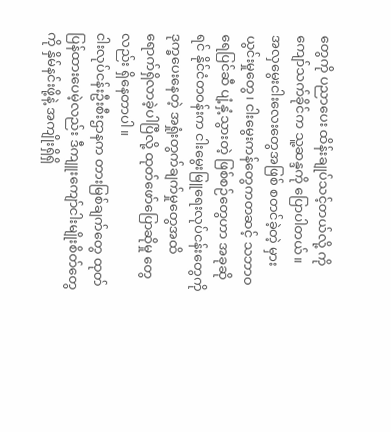တွေကို ပညာပေး ထိန်းချုပ်သင့်တယ်လို့ ကိုကျော်သက်ခိုင်က သူ့ဆန္ဒကို ပြောပါတယ်။
အလှမွေးငါးလေးတွေအဖြစ် စတင်ခဲ့တဲ့ မှားယွင်းမှုတွေ၊ ငါးမွေးကန်တွေကတဆင့် သဘာဝရေပြင်ဆီ ပျံ့နှံ့သွားတဲ့ ဖြစ်စဉ်တွေဟာ အခုဆိုရင် နိုင်ငံတဝန်းက ငါးမွေးမြူရေးလုပ်ငန်းတွေကို ဒုက္ခပေးနေတဲ့ အရှုံးတွက်ချက်မှုတွေအထိ ရောက်ရှိလာခဲ့ပါပြီလို့ ထုတ်ဖော်ပြောဆိုမှု တွေလည်း ရှိနေတာပါ။
ငါးလုပ်ငန်းဦးစီးဌာနက တားမြစ်ချက်တွေ ထုတ်ပြန်ထားပေမဲ့လည်း ဒီကျူးကျော်ငါးမျိုးစိတ်တွေကို နှိမ်နင်းဖို့နဲ့ အကျိုးရှိရှိ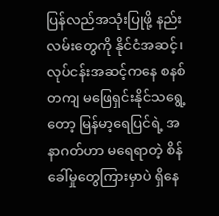ပြန်လည်အသုံးပြုဖို့ နည်းလမ်းတွေကို နိုင်ငံအဆင့်၊ လုပ်ငန်းအဆင့်ကနေ စနစ်တကျ မဖြေရှင်းနိုင်သရွေ့တော့ မြန်မာ့ရေပြင်ရဲ့ အနာဂတ်ဟာ မရေရာတဲ့ စိန်ခေါ်မှုတွေကြားမှာပဲ ရှိနေ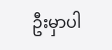ဦးမှာပါ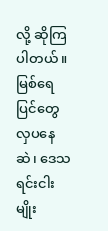လို့ ဆိုကြပါတယ်။
မြစ်ရေပြင်တွေ လှပနေဆဲ၊ ဒေသရင်းငါးမျိုး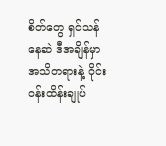စိတ်တွေ ရှင်သန်နေဆဲ ဒီအချိန်မှာ အသိတရားနဲ့ ဝိုင်းဝန်းထိန်းချုပ်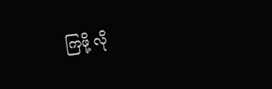ကြဖို့ လို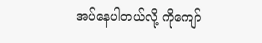အပ်နေပါတယ်လို့ ကိုကျော်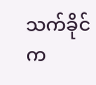သက်ခိုင်က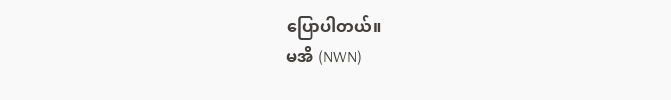ပြောပါတယ်။
မအိ (NWN)